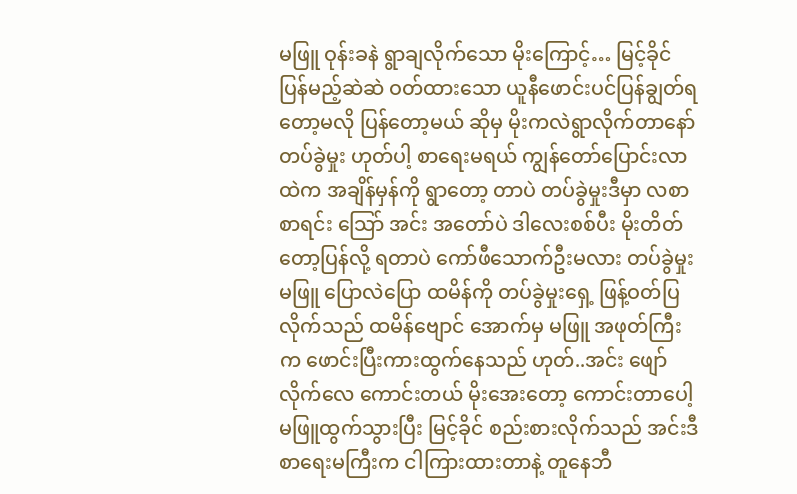မဖြူ ဝုန်းခနဲ ရွာချလိုက်သော မိုးကြောင့်… မြင့်ခိုင် ပြန်မည့်ဆဲဆဲ ဝတ်ထားသော ယူနီဖောင်းပင်ပြန်ချွတ်ရတော့မလို ပြန်တော့မယ် ဆိုမှ မိုးကလဲရွာလိုက်တာနော် တပ်ခွဲမှုး ဟုတ်ပါ့ စာရေးမရယ် ကျွန်တော်ပြောင်းလာထဲက အချိန်မှန်ကို ရွာတော့ တာပဲ တပ်ခွဲမှုးဒီမှာ လစာ စာရင်း သြော် အင်း အတော်ပဲ ဒါလေးစစ်ပီး မိုးတိတ်တော့ပြန်လို့ ရတာပဲ ကော်ဖီသောက်ဦးမလား တပ်ခွဲမှုး မဖြူ ပြောလဲပြော ထမိန်ကို တပ်ခွဲမှုးရှေ့ ဖြန့်ဝတ်ပြလိုက်သည် ထမိန်ဗျောင် အောက်မှ မဖြူ အဖုတ်ကြီးက ဖောင်းပြီးကားထွက်နေသည် ဟုတ်..အင်း ဖျော်လိုက်လေ ကောင်းတယ် မိုးအေးတော့ ကောင်းတာပေါ့ မဖြူထွက်သွားပြီး မြင့်ခိုင် စည်းစားလိုက်သည် အင်းဒီ စာရေးမကြီးက ငါကြားထားတာနဲ့ တူနေဘီ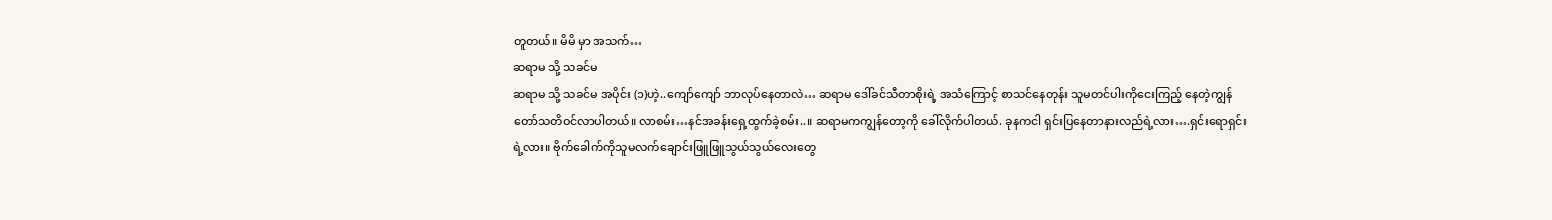တူတယ်။ မိမိ မှာ အသက်…
ဆရာမ သို့ သခင်မ
ဆရာမ သို့ သခင်မ အပိုင်း (၁)ဟဲ့..ကျော်ကျော် ဘာလုပ်နေတာလဲ… ဆရာမ ဒေါ်ခင်သီတာစိုးရဲ့ အသံကြောင့် စာသင်နေတုန်း သူမတင်ပါးကိုငေးကြည့် နေတဲ့ကျွန်တော်သတိဝင်လာပါတယ်။ လာစမ်း…နင်အခန်းရှေ့ထွက်ခဲ့စမ်း..။ ဆရာမကကျွန်တော့ကို ခေါ်လိုက်ပါတယ်. ခုနကငါ ရှင်းပြနေတာနားလည်ရဲ့လား….ရှင်းရောရှင်းရဲ့လား။ ဗိုက်ခေါက်ကိုသူမလက်ချောင်းဖြူဖြူသွယ်သွယ်လေးတွေ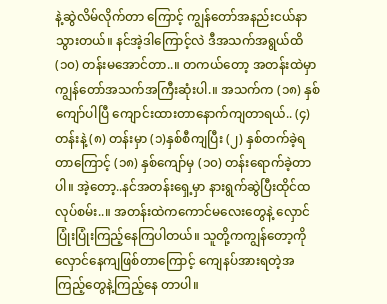နဲ့ဆွဲလိမ်လိုက်တာ ကြောင့် ကျွန်တော်အနည်းငယ်နာသွားတယ်။ နင်အဲ့ဒါကြောင့်လဲ ဒီအသက်အရွယ်ထိ (၁၀) တန်းမအောင်တာ..။ တကယ်တော့ အတန်းထဲမှာ ကျွန်တော်အသက်အကြီးဆုံးပါ.။ အသက်က (၁၈) နှစ်ကျော်ပါပြီ ကျောင်းထားတာနောက်ကျတာရယ်.. (၄) တန်းနဲ့ (၈) တန်းမှာ (၁)နှစ်စီကျပြီး (၂) နှစ်တက်ခဲ့ရတာကြောင့် (၁၈) နှစ်ကျော်မှ (၁၀) တန်းရောက်ခဲ့တာပါ။ အဲ့တော့..နင်အတန်းရှေ့မှာ နားရွက်ဆွဲပြီးထိုင်ထလုပ်စမ်း..။ အတန်းထဲကကောင်မလေးတွေနဲ့ လှောင်ပြုံးပြုံးကြည့်နေကြပါတယ်။ သူတို့ကကျွန်တော့ကို လှောင်နေကျဖြစ်တာကြောင့် ကျေနပ်အားရတဲ့အကြည့်တွေနဲ့ကြည့်နေ တာပါ။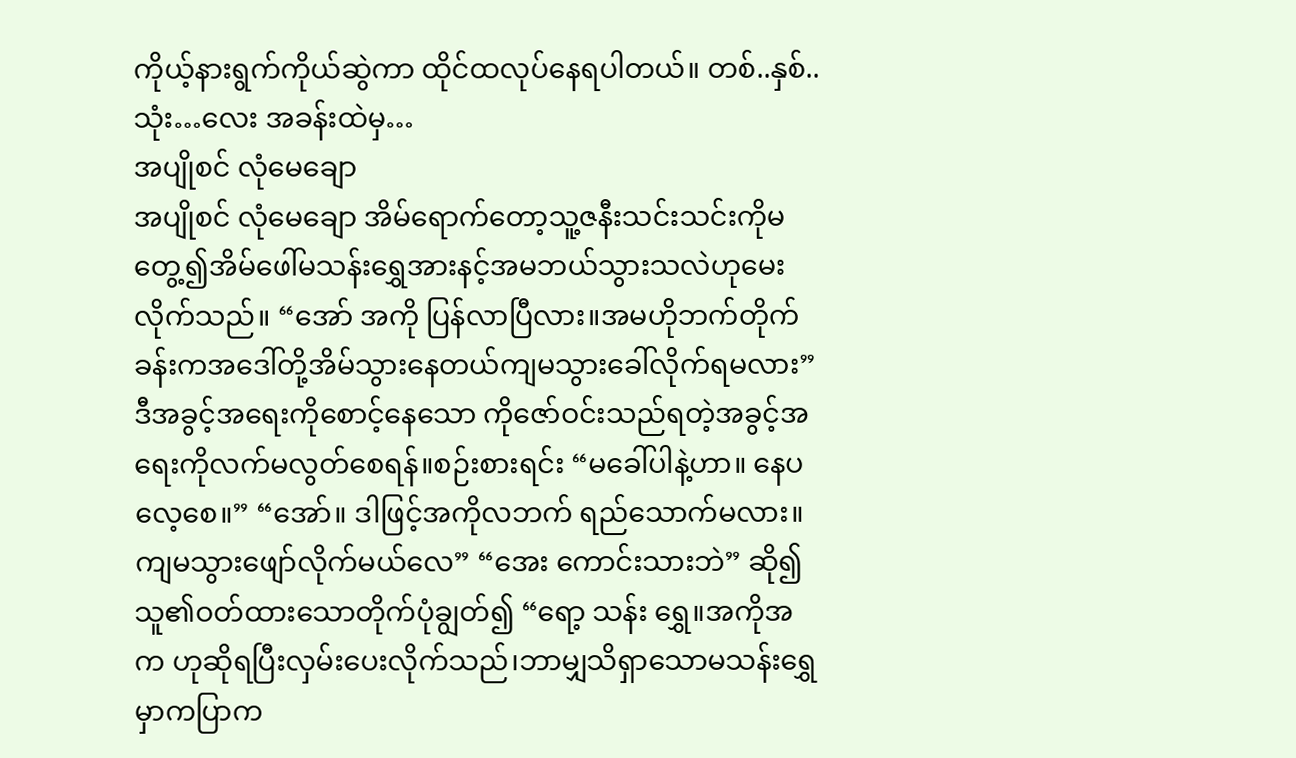ကိုယ့်နားရွက်ကိုယ်ဆွဲကာ ထိုင်ထလုပ်နေရပါတယ်။ တစ်..နှစ်..သုံး…လေး အခန်းထဲမှ…
အပျိုစင် လုံမေချော
အပျိုစင် လုံမေချော အိမ်ရောက်တော့သူ့ဇနီးသင်းသင်းကိုမတွေ့၍အိမ်ဖေါ်မသန်းရွှေအားနင့်အမဘယ်သွားသလဲဟုမေးလိုက်သည်။ “အော် အကို ပြန်လာပြီလား။အမဟိုဘက်တိုက်ခန်းကအဒေါ်တို့အိမ်သွားနေတယ်ကျမသွားခေါ်လိုက်ရမလား” ဒီအခွင့်အရေးကိုစောင့်နေသော ကိုဇော်ဝင်းသည်ရတဲ့အခွင့်အရေးကိုလက်မလွတ်စေရန်။စဉ်းစားရင်း “မခေါ်ပါနဲ့ဟာ။ နေပလေ့စေ။” “အော်။ ဒါဖြင့်အကိုလဘက် ရည်သောက်မလား။ကျမသွားဖျော်လိုက်မယ်လေ” “အေး ကောင်းသားဘဲ” ဆို၍သူ၏ဝတ်ထားသောတိုက်ပုံချွတ်၍ “ရော့ သန်း ရွှေ။အကိုအက ဟုဆိုရပြီးလှမ်းပေးလိုက်သည်၊ဘာမျှသိရှာသောမသန်းရွှေမှာကပြာက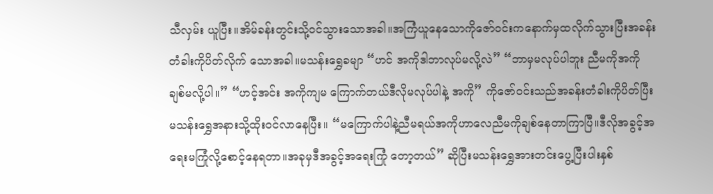သီလှမ်း ယူပြီး။အိမ်ခန်းတွင်းသို့ဝင်သွားသောအခါ။အကြံယူနေသောကိုဇော်ဝင်းကနောက်မှထလိုက်သွားပြီးအခန်းတံခါးကိုပိတ်လိုက် သောအခါ။မသန်းရွှေခမျာ “ဟင် အကိုဒါဘာလုပ်မလို့လဲ” “ဘာမှမလုပ်ပါဘူး ညီမကိုအကို ချစ်မလို့ပါ။” “ဟင့်အင်း အကိုကျမ ကြောက်တယ်ဒီလိုမလုပ်ပါနဲ့ အကို” ကိုဇော်ဝင်းသည်အခန်းတံခါးကိုပိတ်ပြီးမသန်းရွှေအနားသို့ထိုးဝင်လာနေပြီး။ “မကြောက်ပါနဲ့ညီမရယ်အကိုဟာလေညီမကိုချစ်နေတာကြာပြီ။ဒီလိုအခွင့်အရေးမကြုံလို့စောင့်နေရတာ။အခုမှဒီအခွင့်အရေးကြုံ တော့တယ်” ဆိုပြီးမသန်းရွှေအားတင်းပွေ့ပြီးပါးနှစ်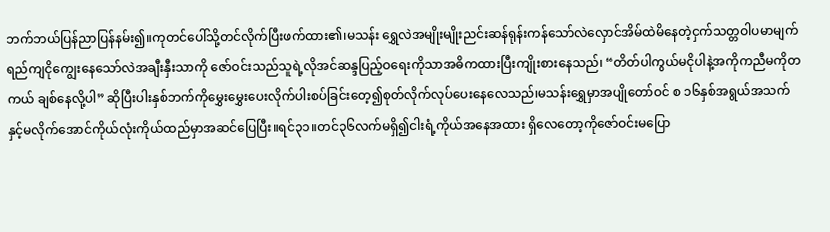ဘက်ဘယ်ပြန်ညာပြန်နမ်း၍။ကုတင်ပေါ်သို့တင်လိုက်ပြီးဖက်ထား၏၊မသန်း ရွှေလဲအမျိုးမျိုးညင်းဆန်ရုန်းကန်သော်လဲလှောင်အိမ်ထဲမိနေတဲ့ငှက်သတ္တဝါပမာမျက်ရည်ကျငိုကျွေးနေသော်လဲအချီးနှီးသာကို ဇော်ဝင်းသည်သူရဲ့လိုအင်ဆန္ဒပြည့်ဝရေးကိုသာအဓိကထားပြီးကျိုးစားနေသည်၊ “တိတ်ပါကွယ်မငိုပါနဲ့အကိုကညီမကိုတကယ် ချစ်နေလို့ပါ” ဆိုပြီးပါးနှစ်ဘက်ကိုမွှေးမွှေးပေးလိုက်ပါးစပ်ခြင်းတေ့၍စုတ်လိုက်လုပ်ပေးနေလေသည်၊မသန်းရွှေမှာအပျိုတော်ဝင် စ ၁၆နှစ်အရွယ်အသက်နှင့်မလိုက်အောင်ကိုယ်လုံးကိုယ်ထည်မှာအဆင်ပြေပြီး။ရင်၃၁။တင်၃၆လက်မရှိ၍ငါးရံ့ကိုယ်အနေအထား ရှိလေတော့ကိုဇော်ဝင်းမပြော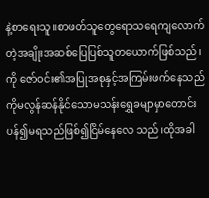နဲ့စာရေးသူ။စာဖတ်သူတွေရောသရေကျလောက်တဲ့အချိုးအဆစ်ပြေပြစ်သူတယောက်ဖြစ်သည်၊ကို ဇော်ဝင်း၏အပြုအစုနှင့်အကြမ်းဖက်နေသည်ကိုမလွန်ဆန်နိုင်သောမသန်းရွှေခမျာမှာတောင်းပန်၍မရသည်ဖြစ်၍ငြိမ်နေလေ သည်၊ထိုအခါ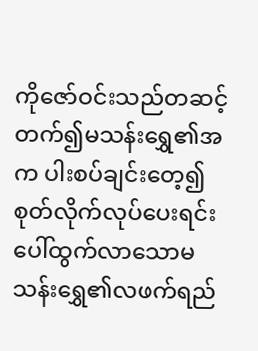ကိုဇော်ဝင်းသည်တဆင့်တက်၍မသန်းရွှေ၏အက ပါးစပ်ချင်းတေ့၍စုတ်လိုက်လုပ်ပေးရင်းပေါ်ထွက်လာသောမသန်းရွှေ၏လဖက်ရည်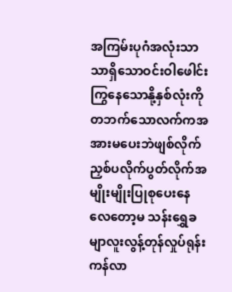အကြမ်းပုဂံအလုံးသာသာရှိသောဝင်းဝါဖေါင်း ကြွနေသောနို့နှစ်လုံးကိုတဘက်သောလက်ကအအားမပေးဘဲဖျစ်လိုက်ညှစ်ပလိုက်ပွတ်လိုက်အမျိုးမျိုးပြုစုပေးနေလေတော့မ သန်းရွှေခမျာလူးလွန့်တုန်လှုပ်ရုန်းကန်လာ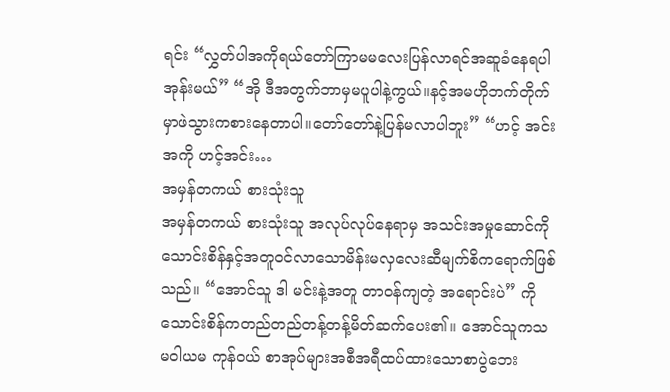ရင်း “လွှတ်ပါအကိုရယ်တော်ကြာမမလေးပြန်လာရင်အဆူခံနေရပါအုန်းမယ်” “အို ဒီအတွက်ဘာမှမပူပါနဲ့ကွယ်။နင့်အမဟိုဘက်တိုက်မှာဖဲသွားကစားနေတာပါ။တော်တော်နဲ့ပြန်မလာပါဘူး” “ဟင့် အင်း အကို ဟင့်အင်း…
အမှန်တကယ် စားသုံးသူ
အမှန်တကယ် စားသုံးသူ အလုပ်လုပ်နေရာမှ အသင်းအမှုဆောင်ကိုသောင်းစိန်နှင့်အတူဝင်လာသောမိန်းမလှလေးဆီမျက်စိကရောက်ဖြစ်သည်။ “အောင်သူ ဒါ မင်းနဲ့အတူ တာဝန်ကျတဲ့ အရောင်းပဲ” ကိုသောင်းစိန်ကတည်တည်တန့်တန့်မိတ်ဆက်ပေး၏။ အောင်သူကသမဝါယမ ကုန်ဝယ် စာအုပ်များအစီအရီထပ်ထားသောစာပွဲဘေး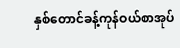နှစ်တောင်ခန့်ကုန်ဝယ်စာအုပ်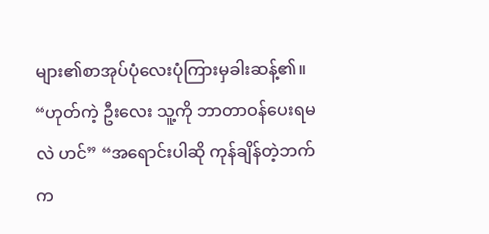များ၏စာအုပ်ပုံလေးပုံကြားမှခါးဆန့်၏။ “ဟုတ်ကဲ့ ဦးလေး သူ့ကို ဘာတာဝန်ပေးရမလဲ ဟင်” “အရောင်းပါဆို ကုန်ချိန်တဲ့ဘက်က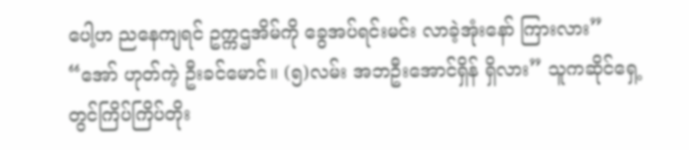ပေါ့ဟ ညနေကျရင် ဥက္ကဌအိမ်ကို ခွေအပ်ရင်းမင်း လာခဲ့အုံးနော် ကြားလား” “အော် ဟုတ်ကဲ့ ဦးခင်မောင်။ (၅)လမ်း အဘဦးအောင်ရှိန် ရှိလား” သူကဆိုင်ရှေ့တွင်ကြိပ်ကြိပ်တိုး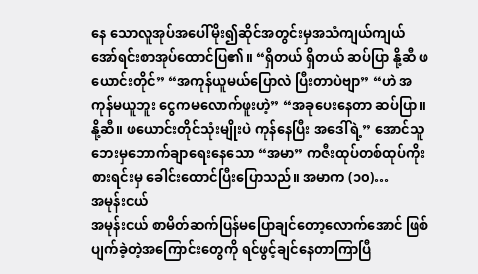နေ သောလူအုပ်အပေါ်မိုး၍ဆိုင်အတွင်းမှအသံကျယ်ကျယ်အော်ရင်းစာအုပ်ထောင်ပြ၏။ “ရှိတယ် ရှိတယ် ဆပ်ပြာ နို့ဆီ ဖယောင်းတိုင်” “အကုန်ယူမယ်ပြောလဲ ပြီးတာပဲဗျာ” “ဟဲ အကုန်မယူဘူး ငွေကမလောက်ဖူးဟဲ့” “အခုပေးနေတာ ဆပ်ပြာ။နို့ဆီ။ ဖယောင်းတိုင်သုံးမျိုးပဲ ကုန်နေပြီး အဒေါ်ရဲ့” အောင်သူဘေးမှဘောက်ချာရေးနေသော “အမာ” ကဇီးထုပ်တစ်ထုပ်ကိုးစားရင်းမှ ခေါင်းထောင်ပြီးပြောသည်။ အမာက (၁၀)…
အမုန်းငယ်
အမုန်းငယ် စာမိတ်ဆက်ပြန်မပြောချင်တော့လောက်အောင် ဖြစ်ပျက်ခဲ့တဲ့အကြောင်းတွေကို ရင်ဖွင့်ချင်နေတာကြာပြီ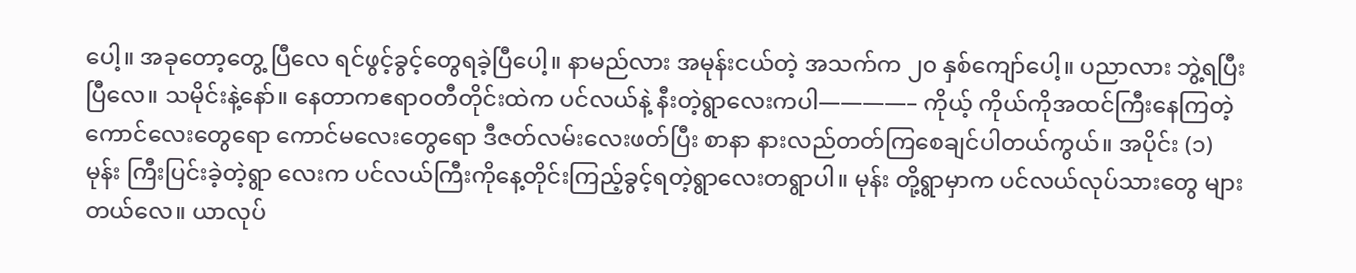ပေါ့။ အခုတော့တွေ့ ပြီလေ ရင်ဖွင့်ခွင့်တွေရခဲ့ပြီပေါ့။ နာမည်လား အမုန်းငယ်တဲ့ အသက်က ၂၀ နှစ်ကျော်ပေါ့။ ပညာလား ဘွဲ့ရပြီးပြီလေ။ သမိုင်းနဲ့နော်။ နေတာကဧရာဝတီတိုင်းထဲက ပင်လယ်နဲ့ နီးတဲ့ရွာလေးကပါ————– ကိုယ့် ကိုယ်ကိုအထင်ကြီးနေကြတဲ့ ကောင်လေးတွေရော ကောင်မလေးတွေရော ဒီဇတ်လမ်းလေးဖတ်ပြီး စာနာ နားလည်တတ်ကြစေချင်ပါတယ်ကွယ်။ အပိုင်း (၁) မုန်း ကြီးပြင်းခဲ့တဲ့ရွာ လေးက ပင်လယ်ကြီးကိုနေ့တိုင်းကြည့်ခွင့်ရတဲ့ရွာလေးတရွာပါ။ မုန်း တို့ရွာမှာက ပင်လယ်လုပ်သားတွေ များတယ်လေ။ ယာလုပ်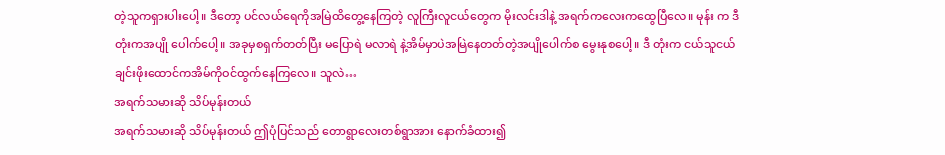တဲ့သူကရှားပါးပေါ့။ ဒီတော့ ပင်လယ်ရေကိုအမြဲထိတွေ့နေကြတဲ့ လူကြီးလူငယ်တွေက မိုးလင်းဒါနဲ့ အရက်ကလေးကထွေပြီလေ။ မုန်း က ဒီတုံးကအပျို ပေါက်ပေါ့။ အခုမှစရှက်တတ်ပြီး မပြောရဲ မလာရဲ နဲ့အိမ်မှာပဲအမြဲနေတတ်တဲ့အပျိုပေါက်စ မွေးနုစပေါ့။ ဒီ တုံးက ငယ်သူငယ်ချင်းဖိုးထောင်ကအိမ်ကိုဝင်ထွက်နေကြလေ။ သူလဲ…
အရက်သမားဆို သိပ်မုန်းတယ်
အရက်သမားဆို သိပ်မုန်းတယ် ဤပုံပြင်သည် တောရွာလေးတစ်ရွာအား နောက်ခံထား၍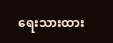ရေးသားထား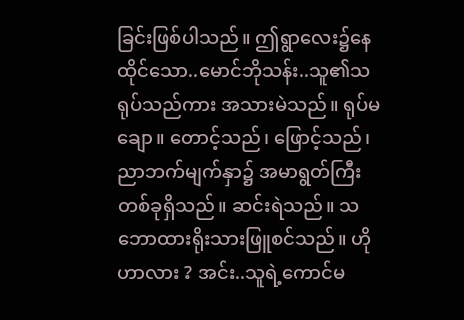ခြင်းဖြစ်ပါသည်။ ဤရွာလေး၌နေထိုင်သော..မောင်ဘိုသန်း..သူ၏သရုပ်သည်ကား အသားမဲသည်။ ရုပ်မချော။ တောင့်သည်၊ ဖြောင့်သည်၊ ညာဘက်မျက်နှာ၌ အမာရွတ်ကြီးတစ်ခုရှိသည်။ ဆင်းရဲသည်။ သဘောထားရိုးသားဖြူစင်သည်။ ဟိုဟာလား ? အင်း..သူရဲ့ကောင်မ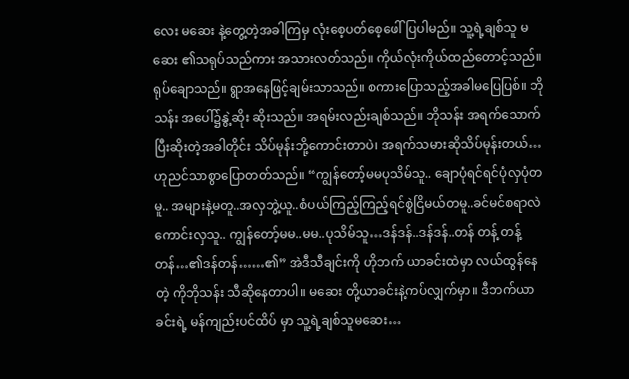လေး မဆေး နဲ့တွေ့တဲ့အခါကြမှ လုံးစေ့ပတ်စေ့ဖေါ်ပြပါမည်။ သူ့ရဲ့ချစ်သူ မဆေး ၏သရုပ်သည်ကား အသားလတ်သည်။ ကိုယ်လုံးကိုယ်ထည်တောင့်သည်။ ရုပ်ချောသည်။ ရွာအနေဖြင့်ချမ်းသာသည်။ စကားပြောသည့်အခါမပြေပြစ်။ ဘိုသန်း အပေါ်၌နွဲ့ဆိုး ဆိုးသည်။ အရမ်းလည်းချစ်သည်။ ဘိုသန်း အရက်သောက်ပြီးဆိုးတဲ့အခါတိုင်း သိပ်မုန်းဘို့ကောင်းတာပဲ၊ အရက်သမားဆိုသိပ်မုန်းတယ်… ဟုညင်သာစွာပြောတတ်သည်။ “ကျွန်တော့်မမပုသိမ်သူ.. ချောပုံရင်ရင်ပုံလှပုံတမူ.. အများနဲ့မတူ..အလှဘွဲ့ယူ..စံပယ်ကြည့်ကြည့်ရင်စွဲငြိမယ်တမူ..ခင်မင်စရာလဲကောင်းလှသူ.. ကျွန်တော့်မမ..မမ..ပုသိမ်သူ…ဒန်ဒန်..ဒန်ဒန်..တန် တန့် တန့်တန်…၏ဒန်တန်……၏” အဲဒီသီချင်းကို ဟိုဘက် ယာခင်းထဲမှာ လယ်ထွန်နေတဲ့ ကိုဘိုသန်း သီဆိုနေတာပါ။ မဆေး တို့ယာခင်းနဲ့ကပ်လျှက်မှာ။ ဒီဘက်ယာခင်းရဲ့ မန်ကျည်းပင်ထိပ် မှာ သူ့ရဲ့ချစ်သူမဆေး…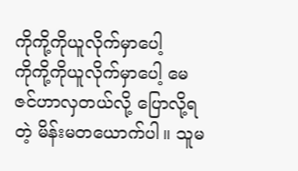ကိုကို့ကိုယူလိုက်မှာပေါ့
ကိုကို့ကိုယူလိုက်မှာပေါ့ မေဇင်ဟာလှတယ်လို့ ပြောလို့ရတဲ့ မိန်းမတယောက်ပါ။ သူမ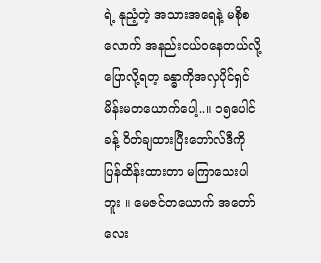ရဲ့ နုညံ့တဲ့ အသားအရေနဲ့ မစိုစလောက် အနည်းငယ်ဝနေတယ်လို့ ပြောလို့ရတ့ ခန္ဓာကိုအလှပိုင်ရှင်မိန်းမတယောက်ပေါ့..။ ၁၅ပေါင်ခန့် ဝိတ်ချထားပြီးဘော်လ်ဒီကိုပြန်ထိန်းထားတာ မကြာသေးပါ ဘူး ။ မေဇင်တယောက် အတော်လေး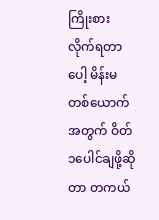ကြိုးစားလိုက်ရတာပေါ့ မိန်းမတစ်ယောက် အတွက် ဝိတ် ၁ပေါင်ချဖို့ဆိုတာ တကယ်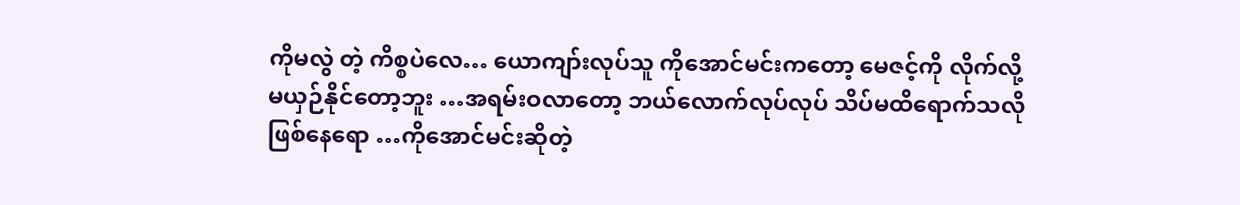ကိုမလွဲ တဲ့ ကိစ္စပဲလေ… ယောကျာ်းလုပ်သူ ကိုအောင်မင်းကတော့ မေဇင့်ကို လိုက်လို့ မယှဉ်နိုင်တော့ဘူး …အရမ်းဝလာတော့ ဘယ်လောက်လုပ်လုပ် သိပ်မထိရောက်သလို ဖြစ်နေရော …ကိုအောင်မင်းဆိုတဲ့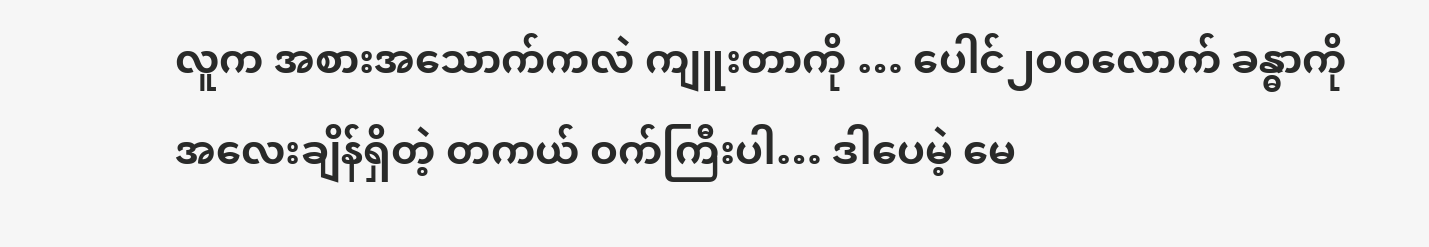လူက အစားအသောက်ကလဲ ကျူးတာကို … ပေါင်၂ဝဝလောက် ခန္ဓာကို အလေးချိန်ရှိတဲ့ တကယ် ဝက်ကြီးပါ… ဒါပေမဲ့ မေ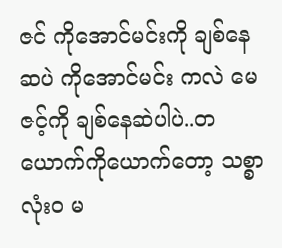ဇင် ကိုအောင်မင်းကို ချစ်နေဆပဲ ကိုအောင်မင်း ကလဲ မေဇင့်ကို ချစ်နေဆဲပါပဲ..တယောက်ကိုယောက်တော့ သစ္စာလုံးဝ မ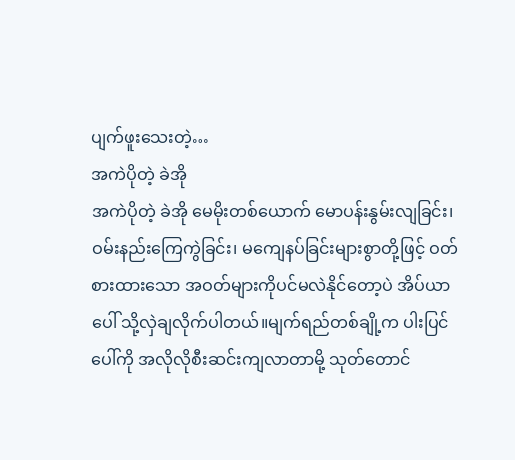ပျက်ဖူးသေးတဲ့…
အကဲပိုတဲ့ ခဲအို
အကဲပိုတဲ့ ခဲအို မေမိုးတစ်ယောက် မောပန်းနွမ်းလျခြင်း၊ ဝမ်းနည်းကြေကွဲခြင်း၊ မကျေနပ်ခြင်းများစွာတို့ဖြင့် ဝတ်စားထားသော အဝတ်များကိုပင်မလဲနိုင်တော့ပဲ အိပ်ယာပေါ် သို့လှဲချလိုက်ပါတယ်။မျက်ရည်တစ်ချို့က ပါးပြင်ပေါ်ကို အလိုလိုစီးဆင်းကျလာတာမို့ သုတ်တောင်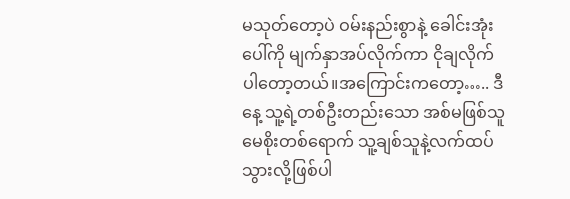မသုတ်တော့ပဲ ဝမ်းနည်းစွာနဲ့ ခေါင်းအုံးပေါ်ကို မျက်နှာအပ်လိုက်ကာ ငိုချလိုက်ပါတော့တယ်။အကြောင်းကတော့….. ဒီနေ့ သူ့ရဲ့တစ်ဦးတည်းသော အစ်မဖြစ်သူ မေစိုးတစ်ရောက် သူ့ချစ်သူနဲ့လက်ထပ်သွားလို့ဖြစ်ပါ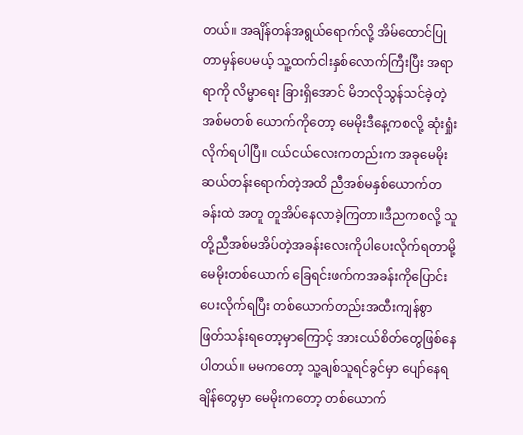တယ်။ အချိန်တန်အရွယ်ရောက်လို့ အိမ်ထောင်ပြုတာမှန်ပေမယ့် သူ့ထက်ငါးနှစ်လောက်ကြီးပြီး အရာရာကို လိမ္မာရေး ခြားရှိအောင် မိဘလိုသွန်သင်ခဲ့တဲ့ အစ်မတစ် ယောက်ကိုတော့ မေမိုးဒီနေ့ကစလို့ ဆုံးရှုံးလိုက်ရပါပြီ။ ငယ်ငယ်လေးကတည်းက အခုမေမိုး ဆယ်တန်းရောက်တဲ့အထိ ညီအစ်မနှစ်ယောက်တခန်းထဲ အတူ တူအိပ်နေလာခဲ့ကြတာ။ဒီညကစလို့ သူတို့ညီအစ်မအိပ်တဲ့အခန်းလေးကိုပါပေးလိုက်ရတာမို့ မေမိုးတစ်ယောက် ခြေရင်းဖက်ကအခန်းကိုပြောင်းပေးလိုက်ရပြီး တစ်ယောက်တည်းအထီးကျန်စွာ ဖြတ်သန်းရတော့မှာကြောင့် အားငယ်စိတ်တွေဖြစ်နေပါတယ်။ မမကတော့ သူ့ချစ်သူရင်ခွင်မှာ ပျော်နေရချိန်တွေမှာ မေမိုးကတော့ တစ်ယောက်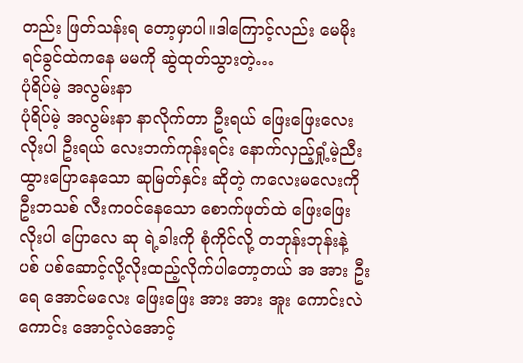တည်း ဖြတ်သန်းရ တော့မှာပါ။ဒါကြောင့်လည်း မေမိုးရင်ခွင်ထဲကနေ မမကို ဆွဲထုတ်သွားတဲ့…
ပုံရိပ်မဲ့ အလွမ်းနာ
ပုံရိပ်မဲ့ အလွမ်းနာ နာလိုက်တာ ဦးရယ် ဖြေးဖြေးလေး လိုးပါ ဦးရယ် လေးဘက်ကုန်းရင်း နောက်လှည့်ရှုံ့မဲ့ညီးထွားပြောနေသော ဆုမြတ်နှင်း ဆိုတဲ့ ကလေးမလေးကို ဦးဘသစ် လီးကဝင်နေသော စောက်ဖုတ်ထဲ ဖြေးဖြေးလိုးပါ ပြောလေ ဆု ရဲ့ခါးကို စုံကိုင်လို့ တဘုန်းဘုန်းနဲ့ ပစ် ပစ်ဆောင့်လို့လိုးထည့်လိုက်ပါတော့တယ် အ အား ဦးရေ အောင်မလေး ဖြေးဖြေး အား အား အူး ကောင်းလဲကောင်း အောင့်လဲအောင့်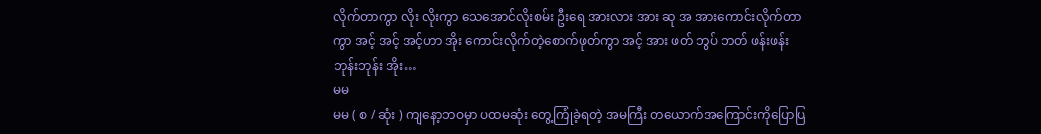လိုက်တာကွာ လိုး လိုးကွာ သေအောင်လိုးစမ်း ဦးရေ အားလား အား ဆု အ အားကောင်းလိုက်တာကွာ အင့် အင့် အင့်ဟာ အိုး ကောင်းလိုက်တဲ့စောက်ဖုတ်ကွာ အင့် အား ဖတ် ဘွပ် ဘတ် ဖန်းဖန်း ဘုန်းဘုန်း အိုး…
မမ
မမ ( စ / ဆုံး ) ကျနော့ဘဝမှာ ပထမဆုံး တွေ့ကြုံခဲ့ရတဲ့ အမကြီး တယောက်အကြောင်းကိုပြောပြ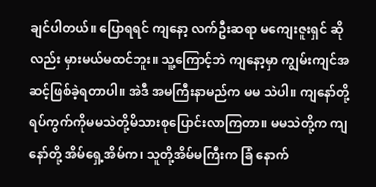ချင်ပါတယ်။ ပြောရရင် ကျနော့ လက်ဦးဆရာ မကျေးဇူးရှင် ဆိုလည်း မှားမယ်မထင်ဘူး။ သူ့ကြောင့်ဘဲ ကျနော့မှာ ကျွမ်းကျင်အဆင့်ဖြစ်ခဲ့ရတာပါ။ အဲဒီ အမကြီးနာမည်က မမ သဲပါ။ ကျနော်တို့ရပ်ကွက်ကိုမမသဲတို့မိသားစုပြောင်းလာကြတာ။ မမသဲတို့က ကျနော်တို့ အိမ်ရှေ့အိမ်က၊ သူတို့အိမ်မကြီးက ခြံ နောက်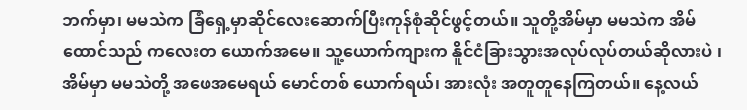ဘက်မှာ၊ မမသဲက ခြံရှေ့မှာဆိုင်လေးဆောက်ပြီးကုန်စုံဆိုင်ဖွင့်တယ်။ သူတို့အိမ်မှာ မမသဲက အိမ်ထောင်သည် ကလေးတ ယောက်အမေ။ သူ့ယောက်ကျားက နိူင်ငံခြားသွားအလုပ်လုပ်တယ်ဆိုလားပဲ ၊ အိမ်မှာ မမသဲတို့ အဖေအမေရယ် မောင်တစ် ယောက်ရယ်၊ အားလုံး အတူတူနေကြတယ်။ နေ့လယ်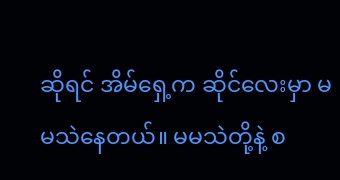ဆိုရင် အိမ်ရှေ့က ဆိုင်လေးမှာ မမသဲနေတယ်။ မမသဲတို့နဲ့ စ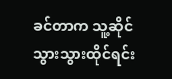ခင်တာက သူ့ဆိုင်သွားသွားထိုင်ရင်း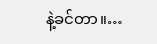နဲ့ခင်တာ။…